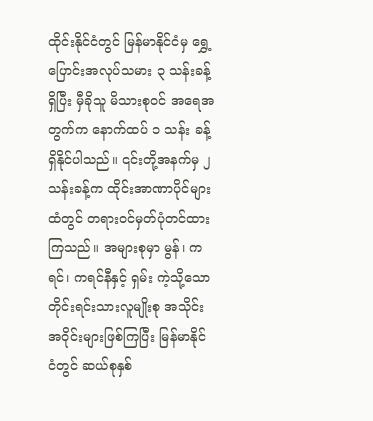ထိုင်းနိုင်ငံတွင် မြန်မာနိုင်ငံမှ ရွှေ့ပြောင်းအလုပ်သမား ၃ သန်းခန့်ရှိပြီး မှီခိုသူ မိသားစုဝင် အရေအတွက်က နောက်ထပ် ၁ သန်း ခန့်ရှိနိုင်ပါသည်။ ၎င်းတို့အနက်မှ ၂ သန်းခန့်က ထိုင်းအာဏာပိုင်များထံတွင် တရားဝင်မှတ်ပုံတင်ထားကြသည်။ အများစုမှာ မွန်၊ ကရင်၊ ကရင်နီနှင့် ရှမ်း ကဲ့သို့သော တိုင်းရင်းသားလူမျိုးစု အသိုင်းအဝိုင်းများဖြစ်ကြပြီး မြန်မာနိုင်ငံတွင် ဆယ်စုနှစ်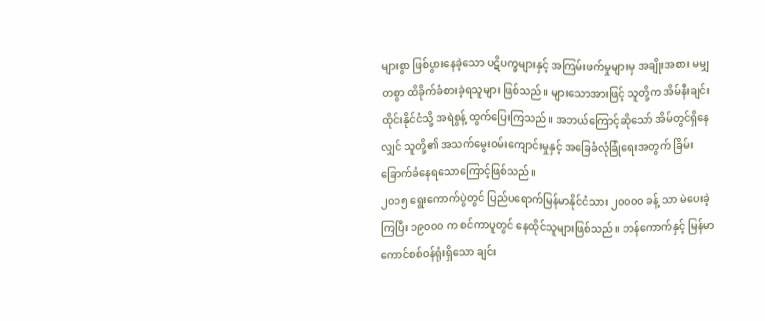များစွာ ဖြစ်ပွားနေခဲ့သော ပဋိပက္ခများနှင့် အကြမ်းဖက်မှုများမှ အချိုးအစား မမျှတစွာ ထိခိုက်ခံစားခဲ့ရသူများ ဖြစ်သည်။ များသောအားဖြင့် သူတို့က အိမ်နီးချင်း ထိုင်းနိုင်ငံသို့ အရဲစွန့် ထွက်ပြေးကြသည်။ အဘယ်ကြောင့်ဆိုသော် အိမ်တွင်ရှိနေလျှင် သူတို့၏ အသက်မွေးဝမ်းကျောင်းမှုနှင့် အခြေခံလုံခြုံရေးအတွက် ခြိမ်းခြောက်ခံနေရသောကြောင့်ဖြစ်သည်။
၂၀၁၅ ရွေးကောက်ပွဲတွင် ပြည်ပရောက်မြန်မာနိုင်ငံသား ၂၀၀၀၀ ခန့် သာ မဲပေးခဲ့ကြပြီး ၁၉၀၀၀ က စင်ကာပူတွင် နေထိုင်သူများဖြစ်သည်။ ဘန်ကောက်နှင့် မြန်မာကောင်စစ်ဝန်ရုံးရှိသော ချင်း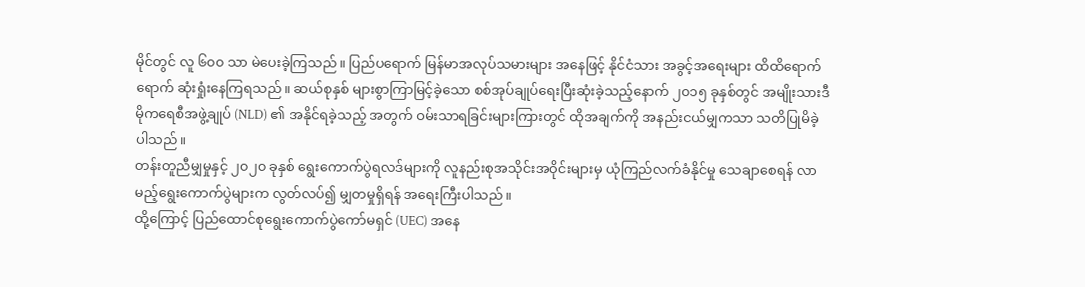မိုင်တွင် လူ ၆၀၀ သာ မဲပေးခဲ့ကြသည်။ ပြည်ပရောက် မြန်မာအလုပ်သမားများ အနေဖြင့် နိုင်ငံသား အခွင့်အရေးများ ထိထိရောက်ရောက် ဆုံးရှုံးနေကြရသည်။ ဆယ်စုနှစ် များစွာကြာမြင့်ခဲ့သော စစ်အုပ်ချုပ်ရေးပြီးဆုံးခဲ့သည့်နောက် ၂၀၁၅ ခုနှစ်တွင် အမျိုးသားဒီမိုကရေစီအဖွဲ့ချုပ် (NLD) ၏ အနိုင်ရခဲ့သည့် အတွက် ဝမ်းသာရခြင်းများကြားတွင် ထိုအချက်ကို အနည်းငယ်မျှကသာ သတိပြုမိခဲ့ပါသည်။
တန်းတူညီမျှမှုနှင့် ၂၀၂၀ ခုနှစ် ရွေးကောက်ပွဲရလဒ်များကို လူနည်းစုအသိုင်းအဝိုင်းများမှ ယုံကြည်လက်ခံနိုင်မှု သေချာစေရန် လာမည့်ရွေးကောက်ပွဲများက လွတ်လပ်၍ မျှတမှုရှိရန် အရေးကြီးပါသည်။
ထို့ကြောင့် ပြည်ထောင်စုရွေးကောက်ပွဲကော်မရှင် (UEC) အနေ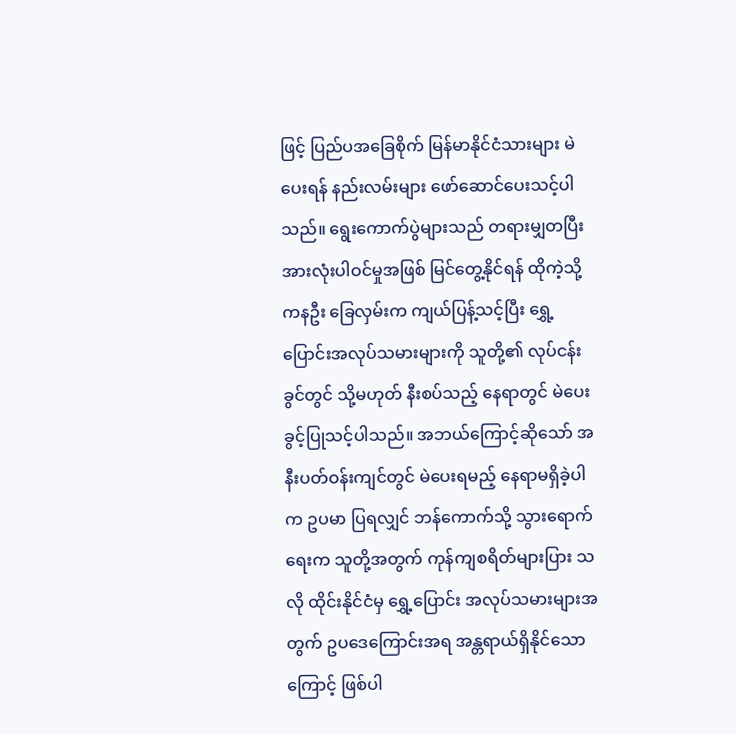ဖြင့် ပြည်ပအခြေစိုက် မြန်မာနိုင်ငံသားများ မဲပေးရန် နည်းလမ်းများ ဖော်ဆောင်ပေးသင့်ပါသည်။ ရွေးကောက်ပွဲများသည် တရားမျှတပြီး အားလုံးပါဝင်မှုအဖြစ် မြင်တွေ့နိုင်ရန် ထိုကဲ့သို့ ကနဦး ခြေလှမ်းက ကျယ်ပြန့်သင့်ပြီး ရွှေ့ပြောင်းအလုပ်သမားများကို သူတို့၏ လုပ်ငန်းခွင်တွင် သို့မဟုတ် နီးစပ်သည့် နေရာတွင် မဲပေးခွင့်ပြုသင့်ပါသည်။ အဘယ်ကြောင့်ဆိုသော် အနီးပတ်ဝန်းကျင်တွင် မဲပေးရမည့် နေရာမရှိခဲ့ပါက ဥပမာ ပြရလျှင် ဘန်ကောက်သို့ သွားရောက်ရေးက သူတို့အတွက် ကုန်ကျစရိတ်များပြား သလို ထိုင်းနိုင်ငံမှ ရွှေ့ပြောင်း အလုပ်သမားများအတွက် ဥပဒေကြောင်းအရ အန္တရာယ်ရှိနိုင်သောကြောင့် ဖြစ်ပါ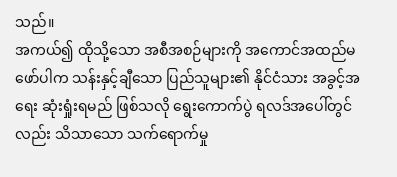သည်။
အကယ်၍ ထိုသို့သော အစီအစဉ်များကို အကောင်အထည်မဖော်ပါက သန်းနှင့်ချီသော ပြည်သူများ၏ နိုင်ငံသား အခွင့်အရေး ဆုံးရှုံးရမည် ဖြစ်သလို ရွေးကောက်ပွဲ ရလဒ်အပေါ်တွင်လည်း သိသာသော သက်ရောက်မှု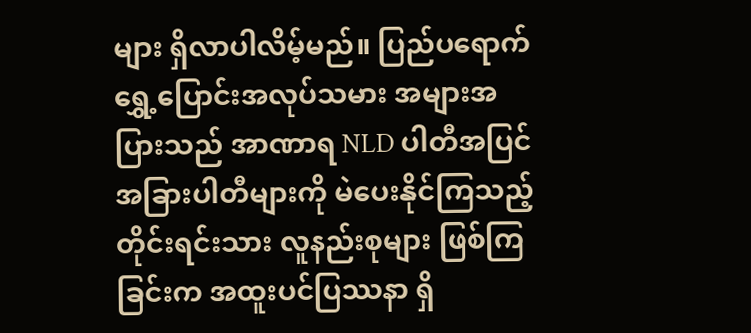များ ရှိလာပါလိမ့်မည်။ ပြည်ပရောက် ရွှေ့ပြောင်းအလုပ်သမား အများအပြားသည် အာဏာရ NLD ပါတီအပြင် အခြားပါတီများကို မဲပေးနိုင်ကြသည့် တိုင်းရင်းသား လူနည်းစုများ ဖြစ်ကြခြင်းက အထူးပင်ပြဿနာ ရှိ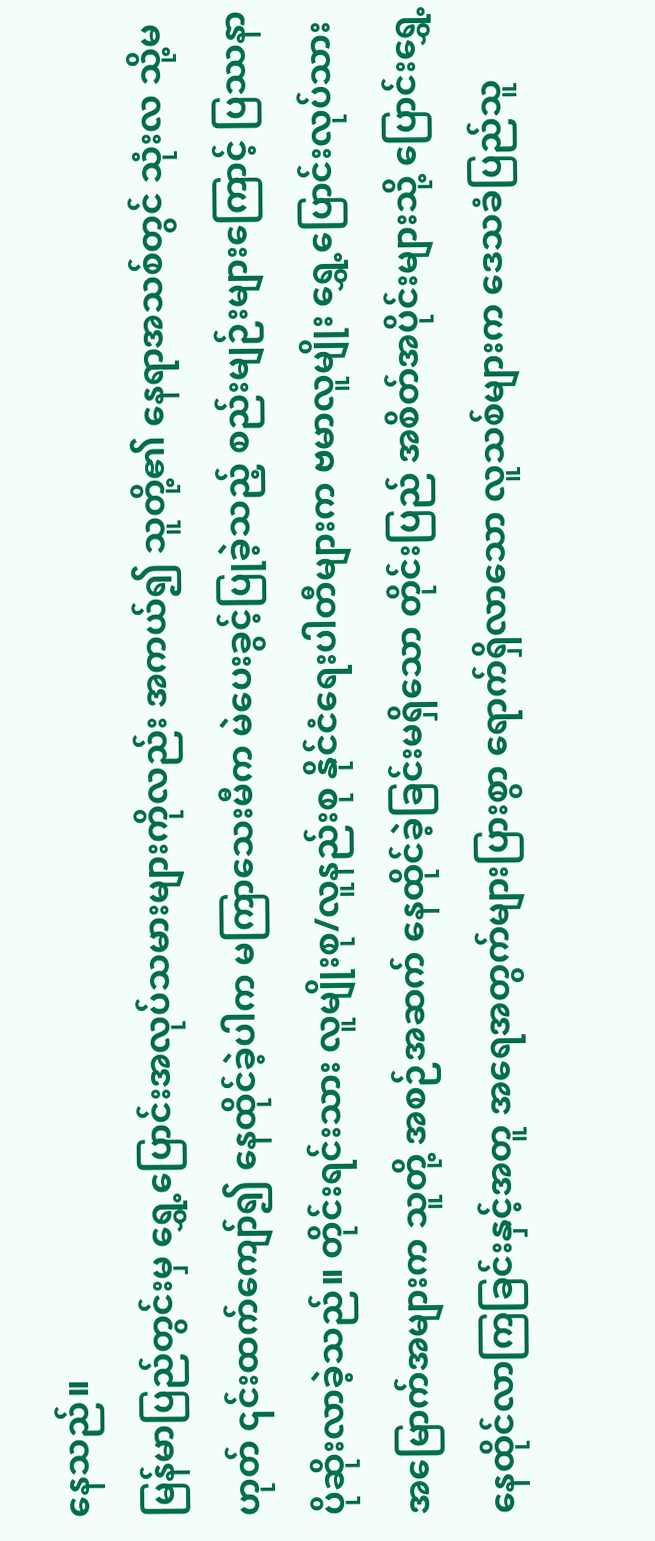နေသည်။
မြန်မာပြည်တွင်းမှ ရွှေ့ပြောင်းအလုပ်သမားများကိုလည်း အကယ်၍ သူတို့၏ နေရာအသစ်တွင် သုံးလ သို့မဟုတ် ၎င်းထက်ကျော်၍ နေထိုင်ခဲ့ပါက မကြာသေးမီက မဲပေးခွင့်ပြုခဲ့သည့် စည်းမျဉ်းများကြောင့် ပြဿနာ ပိုဆိုးလာခဲ့သည်။ တိုင်းရင်းသား လူမျိုးစု/လူနည်းစု နိုင်ငံရေးပါတီများက ဗမာလူမျိုး ရွှေ့ပြောင်းလုပ်သား အမြောက်အများက သူတို့ အစဉ်အဆက် နေထိုင်ခဲ့ခြင်းမရှိသော တိုင်းပြည် အစိတ်အပိုင်းများသို့ ပြောင်းရွှေ့နေထိုင်လာကြခြင်းနှင့်အတူ အရေအတွက်များပြားစွာ ရောက်ရှိလာသော လူသစ်များက ဒေသခံပြည်သူ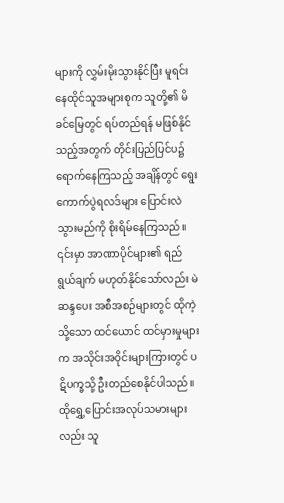များကို လွှမ်းမိုးသွားနိုင်ပြီး မူရင်း နေထိုင်သူအများစုက သူတို့၏ မိခင်မြေတွင် ရပ်တည်ရန် မဖြစ်နိုင်သည့်အတွက် တိုင်းပြည်ပြင်ပ၌ ရောက်နေကြသည့် အချိန်တွင် ရွေးကောက်ပွဲရလဒ်များ ပြောင်းလဲ သွားမည်ကို စိုးရိမ်နေကြသည်။ ၎င်းမှာ အာဏာပိုင်များ၏ ရည်ရွယ်ချက် မဟုတ်နိုင်သော်လည်း မဲဆန္ဒပေး အစီအစဉ်များတွင် ထိုကဲ့သို့သော ထင်ယောင် ထင်မှားမှုများက အသိုင်းအဝိုင်းများကြားတွင် ပဋိပက္ခသို့ ဦးတည်စေနိုင်ပါသည်။ ထိုရွှေ့ပြောင်းအလုပ်သမားများလည်း သူ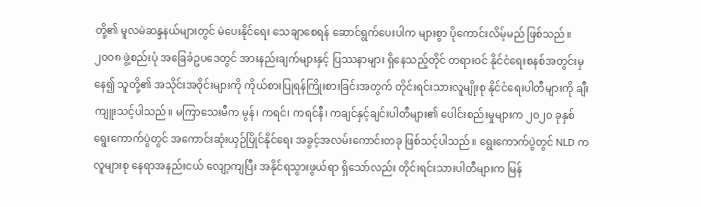တို့၏ မူလမဲဆန္ဒနယ်များတွင် မဲပေးနိုင်ရေး သေချာစေရန် ဆောင်ရွက်ပေးပါက များစွာ ပိုကောင်းလိမ့်မည် ဖြစ်သည်။
၂၀၀၈ ဖွဲ့စည်းပုံ အခြေခံဥပဒေတွင် အားနည်းချက်များနှင့် ပြဿနာများ ရှိနေသည့်တိုင် တရားဝင် နိုင်ငံရေးစနစ်အတွင်းမှနေ၍ သူတို့၏ အသိုင်းအဝိုင်းများကို ကိုယ်စားပြုရန်ကြိုးစားခြင်းအတွက် တိုင်းရင်းသားလူမျိုးစု နိုင်ငံရေးပါတီများကို ချီးကျူးသင့်ပါသည်။ မကြာသေးမီက မွန်၊ ကရင်၊ ကရင်နီ၊ ကချင်နှင့်ချင်းပါတီများ၏ ပေါင်းစည်းမှုများက ၂၀၂၀ ခုနှစ် ရွေးကောက်ပွဲတွင် အကောင်းဆုံးယှဉ်ပြိုင်နိုင်ရေး အခွင့်အလမ်းကောင်းတခု ဖြစ်သင့်ပါသည်။ ရွေးကောက်ပွဲတွင် NLD က လူများစု နေရာအနည်းငယ် လျော့ကျပြီး အနိုင်ရသွားဖွယ်ရာ ရှိသော်လည်း တိုင်းရင်းသားပါတီများက မြန်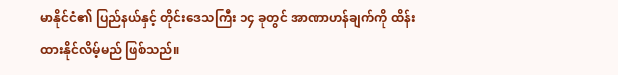မာနိုင်ငံ၏ ပြည်နယ်နှင့် တိုင်းဒေသကြီး ၁၄ ခုတွင် အာဏာဟန်ချက်ကို ထိန်းထားနိုင်လိမ့်မည် ဖြစ်သည်။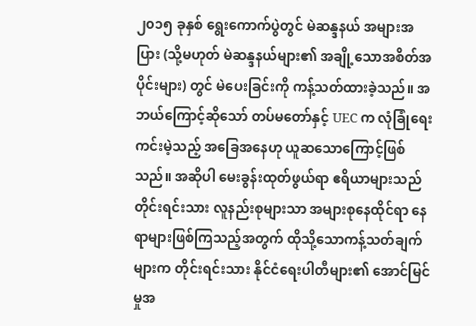၂၀၁၅ ခုနှစ် ရွေးကောက်ပွဲတွင် မဲဆန္ဒနယ် အများအပြား (သို့မဟုတ် မဲဆန္ဒနယ်များ၏ အချို့သောအစိတ်အပိုင်းများ) တွင် မဲပေးခြင်းကို ကန့်သတ်ထားခဲ့သည်။ အဘယ်ကြောင့်ဆိုသော် တပ်မတော်နှင့် UEC က လုံခြုံရေးကင်းမဲ့သည့် အခြေအနေဟု ယူဆသောကြောင့်ဖြစ်သည်။ အဆိုပါ မေးခွန်းထုတ်ဖွယ်ရာ ဧရိယာများသည် တိုင်းရင်းသား လူနည်းစုများသာ အများစုနေထိုင်ရာ နေရာများဖြစ်ကြသည့်အတွက် ထိုသို့သောကန့်သတ်ချက်များက တိုင်းရင်းသား နိုင်ငံရေးပါတီများ၏ အောင်မြင်မှုအ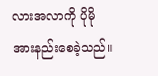လားအလာကို ပိုမိုအားနည်းစေခဲ့သည်။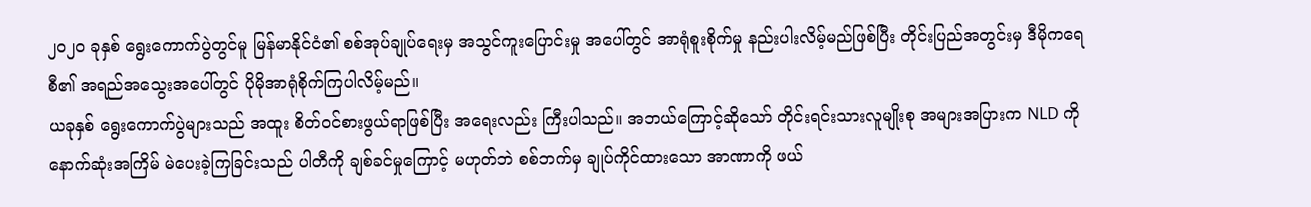၂၀၂၀ ခုနှစ် ရွေးကောက်ပွဲတွင်မူ မြန်မာနိုင်ငံ၏ စစ်အုပ်ချုပ်ရေးမှ အသွင်ကူးပြောင်းမှု အပေါ်တွင် အာရုံစူးစိုက်မှု နည်းပါးလိမ့်မည်ဖြစ်ပြီး တိုင်းပြည်အတွင်းမှ ဒီမိုကရေစီ၏ အရည်အသွေးအပေါ်တွင် ပိုမိုအာရုံစိုက်ကြပါလိမ့်မည်။
ယခုနှစ် ရွေးကောက်ပွဲများသည် အထူး စိတ်ဝင်စားဖွယ်ရာဖြစ်ပြီး အရေးလည်း ကြီးပါသည်။ အဘယ်ကြောင့်ဆိုသော် တိုင်းရင်းသားလူမျိုးစု အများအပြားက NLD ကို နောက်ဆုံးအကြိမ် မဲပေးခဲ့ကြခြင်းသည် ပါတီကို ချစ်ခင်မှုကြောင့် မဟုတ်ဘဲ စစ်ဘက်မှ ချုပ်ကိုင်ထားသော အာဏာကို ဖယ်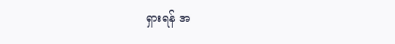ရှားရန် အ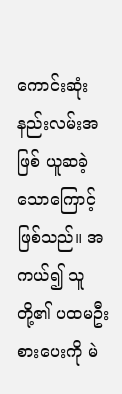ကောင်းဆုံး နည်းလမ်းအဖြစ် ယူဆခဲ့သောကြောင့် ဖြစ်သည်။ အကယ်၍ သူတို့၏ ပထမဦးစားပေးကို မဲ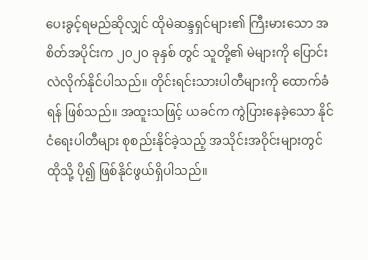ပေးခွင့်ရမည်ဆိုလျှင် ထိုမဲဆန္ဒရှင်များ၏ ကြီးမားသော အစိတ်အပိုင်းက ၂၀၂၀ ခုနှစ် တွင် သူတို့၏ မဲများကို ပြောင်းလဲလိုက်နိုင်ပါသည်။ တိုင်းရင်းသားပါတီများကို ထောက်ခံရန် ဖြစ်သည်။ အထူးသဖြင့် ယခင်က ကွဲပြားနေခဲ့သော နိုင်ငံရေးပါတီများ စုစည်းနိုင်ခဲ့သည့် အသိုင်းအဝိုင်းများတွင် ထိုသို့ ပို၍ ဖြစ်နိုင်ဖွယ်ရှိပါသည်။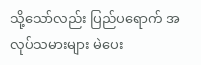သို့သော်လည်း ပြည်ပရောက် အလုပ်သမားများ မဲပေး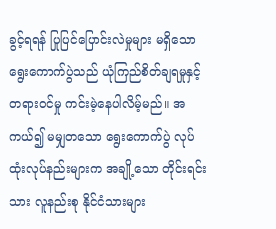ခွင့်ရရန် ပြုပြင်ပြောင်းလဲမှုများ မရှိသော ရွေးကောက်ပွဲသည် ယုံကြည်စိတ်ချရမှုနှင့် တရားဝင်မှု ကင်းမဲ့နေပါလိမ့်မည်။ အကယ်၍ မမျှတသော ရွေးကောက်ပွဲ လုပ်ထုံးလုပ်နည်းများက အချို့သော တိုင်းရင်းသား လူနည်းစု နိုင်ငံသားများ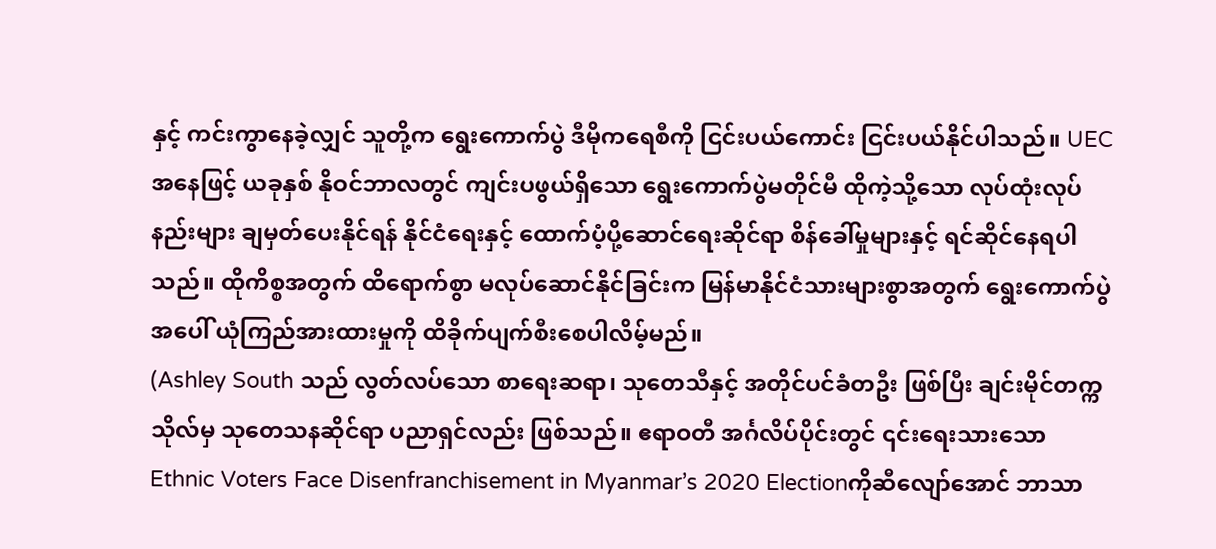နှင့် ကင်းကွာနေခဲ့လျှင် သူတို့က ရွေးကောက်ပွဲ ဒီမိုကရေစီကို ငြင်းပယ်ကောင်း ငြင်းပယ်နိုင်ပါသည်။ UEC အနေဖြင့် ယခုနှစ် နိုဝင်ဘာလတွင် ကျင်းပဖွယ်ရှိသော ရွေးကောက်ပွဲမတိုင်မီ ထိုကဲ့သို့သော လုပ်ထုံးလုပ်နည်းများ ချမှတ်ပေးနိုင်ရန် နိုင်ငံရေးနှင့် ထောက်ပံ့ပို့ဆောင်ရေးဆိုင်ရာ စိန်ခေါ်မှုများနှင့် ရင်ဆိုင်နေရပါသည်။ ထိုကိစ္စအတွက် ထိရောက်စွာ မလုပ်ဆောင်နိုင်ခြင်းက မြန်မာနိုင်ငံသားများစွာအတွက် ရွေးကောက်ပွဲအပေါ် ယုံကြည်အားထားမှုကို ထိခိုက်ပျက်စီးစေပါလိမ့်မည်။
(Ashley South သည် လွတ်လပ်သော စာရေးဆရာ၊ သုတေသီနှင့် အတိုင်ပင်ခံတဦး ဖြစ်ပြီး ချင်းမိုင်တက္ကသိုလ်မှ သုတေသနဆိုင်ရာ ပညာရှင်လည်း ဖြစ်သည်။ ဧရာဝတီ အင်္ဂလိပ်ပိုင်းတွင် ၎င်းရေးသားသော Ethnic Voters Face Disenfranchisement in Myanmar’s 2020 Electionကိုဆီလျော်အောင် ဘာသာ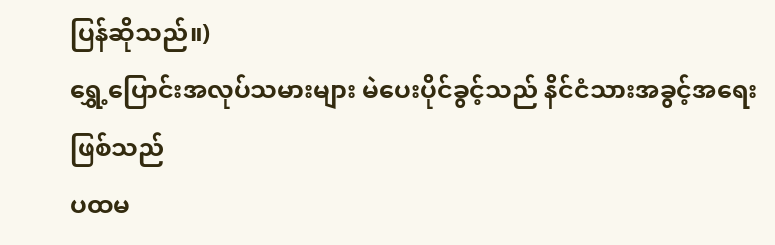ပြန်ဆိုသည်။)
ရွှေ့ပြောင်းအလုပ်သမားများ မဲပေးပိုင်ခွင့်သည် နိင်ငံသားအခွင့်အရေး ဖြစ်သည်
ပထမ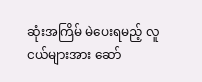ဆုံးအကြိမ် မဲပေးရမည့် လူငယ်များအား ဆော်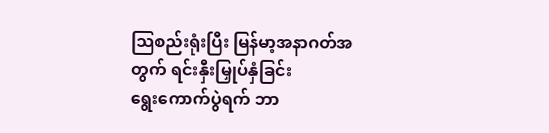သြစည်းရုံးပြီး မြန်မာ့အနာဂတ်အတွက် ရင်းနှီးမြှုပ်နှံခြင်း
ရွေးကောက်ပွဲရက် ဘာ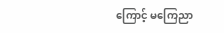ကြောင့် မကြေညာ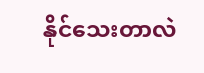နိုင်သေးတာလဲ